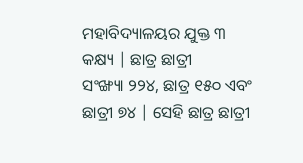ମହାବିଦ୍ୟାଳୟର ଯୁକ୍ତ ୩ କକ୍ଷ୍ୟ | ଛାତ୍ର ଛାତ୍ରୀ
ସଂଙ୍ଖ୍ୟା ୨୨୪, ଛାତ୍ର ୧୫୦ ଏବଂ ଛାତ୍ରୀ ୭୪ | ସେହି ଛାତ୍ର ଛାତ୍ରୀ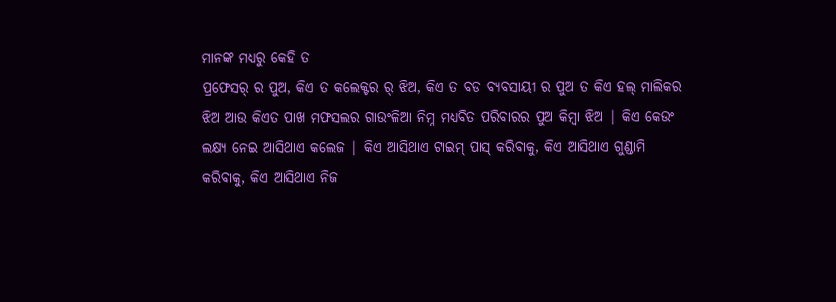ମାନଙ୍କ ମଧ୍ୟରୁ କେହି ତ
ପ୍ରଫେସର୍ ର ପୁଅ, କିଏ ତ କଲେକ୍ଟର ର୍ ଝିଅ, କିଏ ତ ବଡ ବ୍ୟବସାୟୀ ର ପୁଅ ତ କିଏ ହଲ୍ ମାଲିକର
ଝିଅ ଆଉ କିଏତ ପାଖ ମଫସଲର ଗାଉଂଳିଆ ନିମ୍ନ ମଧ୍ୟବିତ ପରିବାରର ପୁଅ କିମ୍ବା ଝିଅ | କିଏ କେଉଂ
ଲକ୍ଷ୍ୟ ନେଇ ଆସିଥାଏ କଲେଜ | କିଏ ଆସିଥାଏ ଟାଇମ୍ ପାସ୍ କରିବାକୁ, କିଏ ଆସିଥାଏ ଗୁଣ୍ଡାମି
କରିବାକୁ, କିଏ ଆସିଥାଏ ନିଜ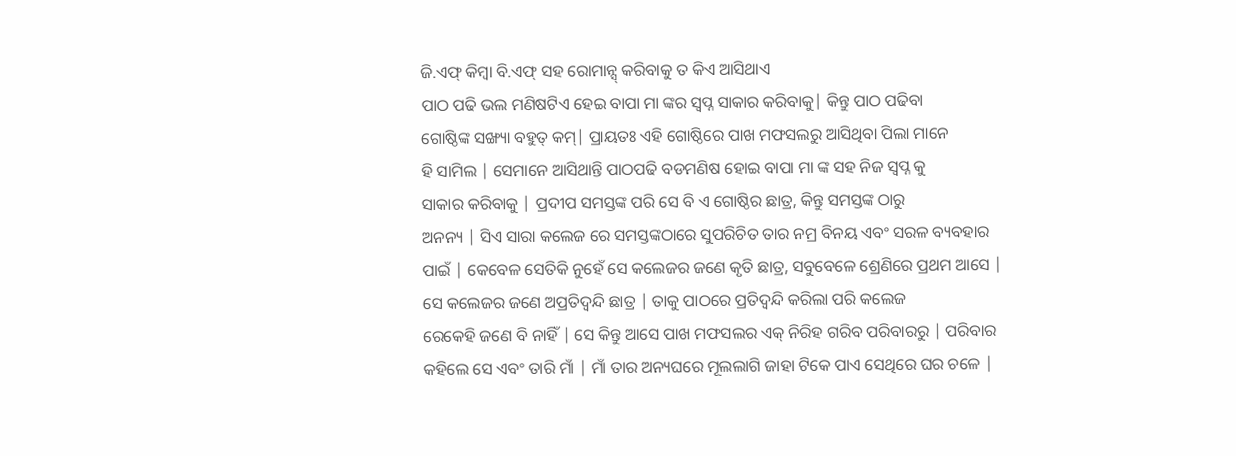ଜି.ଏଫ୍ କିମ୍ବା ବି.ଏଫ୍ ସହ ରୋମାନ୍ସ୍ କରିବାକୁ ତ କିଏ ଆସିଥାଏ
ପାଠ ପଢି ଭଲ ମଣିଷଟିଏ ହେଇ ବାପା ମା ଙ୍କର ସ୍ୱପ୍ନ ସାକାର କରିବାକୁ| କିନ୍ତୁ ପାଠ ପଢିବା
ଗୋଷ୍ଠିଙ୍କ ସଙ୍ଖ୍ୟା ବହୁତ୍ କମ୍| ପ୍ରାୟତଃ ଏହି ଗୋଷ୍ଠିରେ ପାଖ ମଫସଲରୁ ଆସିଥିବା ପିଲା ମାନେ
ହି ସାମିଲ | ସେମାନେ ଆସିଥାନ୍ତି ପାଠପଢି ବଡମଣିଷ ହୋଇ ବାପା ମା ଙ୍କ ସହ ନିଜ ସ୍ୱପ୍ନ କୁ
ସାକାର କରିବାକୁ | ପ୍ରଦୀପ ସମସ୍ତଙ୍କ ପରି ସେ ବି ଏ ଗୋଷ୍ଠିର ଛାତ୍ର, କିନ୍ତୁ ସମସ୍ତଙ୍କ ଠାରୁ
ଅନନ୍ୟ | ସିଏ ସାରା କଲେଜ ରେ ସମସ୍ତଙ୍କଠାରେ ସୁପରିଚିତ ତାର ନମ୍ର ବିନୟ ଏବଂ ସରଳ ବ୍ୟବହାର
ପାଇଁ | କେବେଳ ସେତିକି ନୁହେଁ ସେ କଲେଜର ଜଣେ କୃତି ଛାତ୍ର, ସବୁବେଳେ ଶ୍ରେଣିରେ ପ୍ରଥମ ଆସେ |
ସେ କଲେଜର ଜଣେ ଅପ୍ରତିଦ୍ୱନ୍ଦି ଛାତ୍ର | ତାକୁ ପାଠରେ ପ୍ରତିଦ୍ୱନ୍ଦି କରିଲା ପରି କଲେଜ
ରେକେହି ଜଣେ ବି ନାହିଁ | ସେ କିନ୍ତୁ ଆସେ ପାଖ ମଫସଲର ଏକ୍ ନିରିହ ଗରିବ ପରିବାରରୁ | ପରିବାର
କହିଲେ ସେ ଏବଂ ତାରି ମାଁ | ମାଁ ତାର ଅନ୍ୟଘରେ ମୂଲଲାଗି ଜାହା ଟିକେ ପାଏ ସେଥିରେ ଘର ଚଳେ |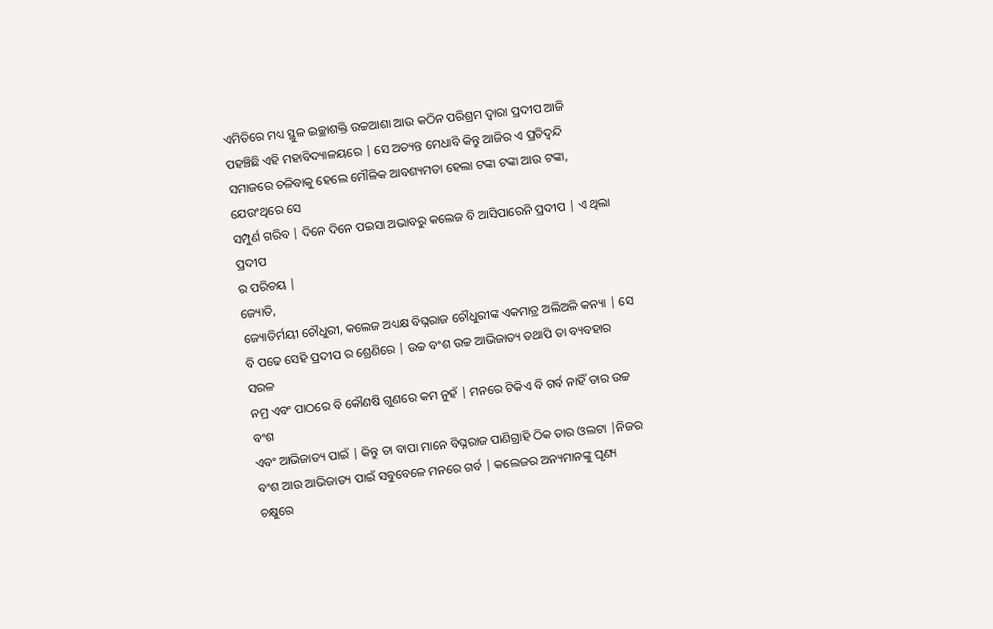ଏମିତିରେ ମଧ୍ୟ ସ୍ଥୁଳ ଇଚ୍ଛାଶକ୍ତି ଉଚ୍ଚଆଶା ଆଉ କଠିନ ପରିଶ୍ରମ ଦ୍ୱାରା ପ୍ରଦୀପ ଆଜି
ପହଞ୍ଚିଛି ଏହି ମହାବିଦ୍ୟାଳୟରେ | ସେ ଅତ୍ୟନ୍ତ ମେଧାବି କିନ୍ତୁ ଆଜିର ଏ ପ୍ରତିଦ୍ୱନ୍ଦି
ସମାଜରେ ଚଳିବାକୁ ହେଲେ ମୌଳିକ ଆବଶ୍ୟମତା ହେଲା ଟଙ୍କା ଟଙ୍କା ଆଉ ଟଙ୍କା, ଯେଉଂଥିରେ ସେ
ସମ୍ପୁର୍ଣ ଗରିବ | ଦିନେ ଦିନେ ପଇସା ଅଭାବରୁ କଲେଜ ବି ଆସିପାରେନି ପ୍ରଦୀପ | ଏ ଥିଲା ପ୍ରଦୀପ
ର ପରିଚୟ |
ଜ୍ୟୋତି,
ଜ୍ୟୋତିର୍ମୟୀ ଚୌଧୁରୀ, କଲେଜ ଅଧ୍ୟକ୍ଷ ବିଘ୍ନରାଜ ଚୌଧୁରୀଙ୍କ ଏକମାତ୍ର ଅଲିଅଳି କନ୍ୟା | ସେ
ବି ପଢେ ସେହି ପ୍ରଦୀପ ର ଶ୍ରେଣିରେ | ଉଚ୍ଚ ବଂଶ ଉଚ୍ଚ ଆଭିଜାତ୍ୟ ତଥାପି ତା ବ୍ୟବହାର ସରଳ
ନମ୍ର ଏବଂ ପାଠରେ ବି କୌଣଷି ଗୁଣରେ କମ ନୁହଁ | ମନରେ ଟିକିଏ ବି ଗର୍ବ ନାହିଁ ତାର ଉଚ୍ଚ ବଂଶ
ଏବଂ ଆଭିଜାତ୍ୟ ପାଇଁ | କିନ୍ତୁ ତା ବାପା ମାନେ ବିଘ୍ନରାଜ ପାଣିଗ୍ରାହି ଠିକ ତାର ଓଲଟା |ନିଜର
ବଂଶ ଆଉ ଆଭିଜାତ୍ୟ ପାଇଁ ସବୁବେଳେ ମନରେ ଗର୍ବ | କଲେଜର ଅନ୍ୟମାନଙ୍କୁ ଘୃଣ୍ୟ ଚକ୍ଷୁରେ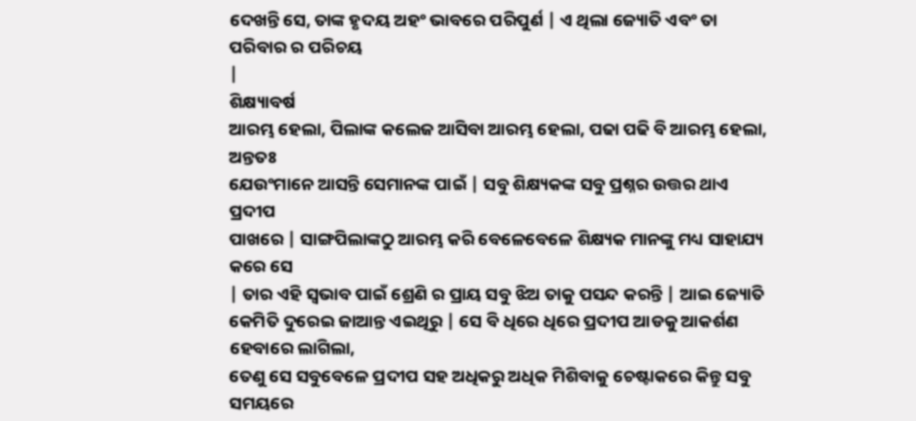ଦେଖନ୍ତି ସେ, ତାଙ୍କ ହୃଦୟ ଅହଂ ଭାବରେ ପରିପୁର୍ଣ | ଏ ଥିଲା ଜ୍ୟୋତି ଏବଂ ତା ପରିବାର ର ପରିଚୟ
|
ଶିକ୍ଷ୍ୟାବର୍ଷ
ଆରମ୍ଭ ହେଲା, ପିଲାଙ୍କ କଲେଜ ଆସିବା ଆରମ୍ଭ ହେଲା, ପଢା ପଢି ବି ଆରମ୍ଭ ହେଲା, ଅନ୍ତତଃ
ଯେଉଂମାନେ ଆସନ୍ତି ସେମାନଙ୍କ ପାଇଁ | ସବୁ ଶିକ୍ଷ୍ୟକଙ୍କ ସବୁ ପ୍ରଶ୍ନର ଉତ୍ତର ଥାଏ ପ୍ରଦୀପ
ପାଖରେ | ସାଙ୍ଗପିଲାଙ୍କଠୁ ଆରମ୍ଭ କରି ବେଳେବେଳେ ଶିକ୍ଷ୍ୟକ ମାନଙ୍କୁ ମଧ୍ୟ ସାହାଯ୍ୟ କରେ ସେ
| ତାର ଏହି ସ୍ୱଭାବ ପାଇଁ ଶ୍ରେଣି ର ପ୍ରାୟ ସବୁ ଝିଅ ତାକୁ ପସନ୍ଦ କରନ୍ତି | ଆଇ ଜ୍ୟୋତି
କେମିତି ଦୁରେଇ ଜାଆନ୍ତ ଏଇଥିରୁ | ସେ ବି ଧିରେ ଧିରେ ପ୍ରଦୀପ ଆଡକୁ ଆକର୍ଶଣ ହେବାରେ ଲାଗିଲା,
ତେଣୁ ସେ ସବୁବେଳେ ପ୍ରଦୀପ ସହ ଅଧିକରୁ ଅଧିକ ମିଶିବାକୁ ଚେଷ୍ଟାକରେ କିନ୍ତୁ ସବୁ ସମୟରେ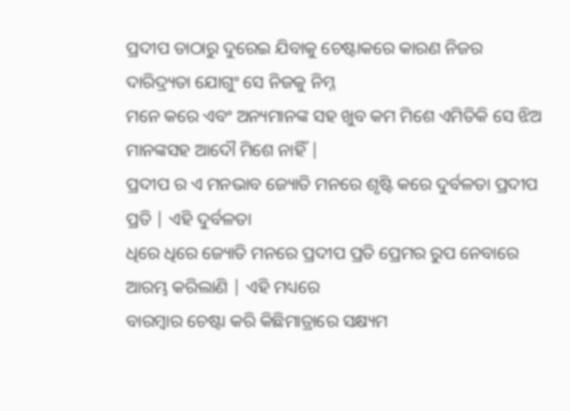ପ୍ରଦୀପ ତାଠାରୁ ଦୁରେଇ ଯିବାକୁ ଚେଷ୍ଟାକରେ କାରଣ ନିଜର ଦାରିଦ୍ର୍ୟତା ଯୋଗୁଂ ସେ ନିଜକୁ ନିମ୍ନ
ମନେ କରେ ଏବଂ ଅନ୍ୟମାନଙ୍କ ସହ ଖୁବ କମ ମିଶେ ଏମିତିକି ସେ ଝିଅ ମାନଙ୍କସହ ଆଦୌ ମିଶେ ନାହିଁ |
ପ୍ରଦୀପ ର ଏ ମନଭାବ ଜ୍ୟୋତି ମନରେ ଶୃଷ୍ଟି କରେ ଦୁର୍ବଳତା ପ୍ରଦୀପ ପ୍ରତି | ଏହି ଦୁର୍ବଳତା
ଧିରେ ଧିରେ ଜ୍ୟୋତି ମନରେ ପ୍ରଦୀପ ପ୍ରତି ପ୍ରେମର ରୁପ ନେବାରେ ଆରମ୍ଭ କରିଲାଣି | ଏହି ମଧ୍ୟରେ
ବାରମ୍ବାର ଚେଷ୍ଟା କରି କିଛିମାତ୍ରାରେ ସକ୍ଷ୍ୟମ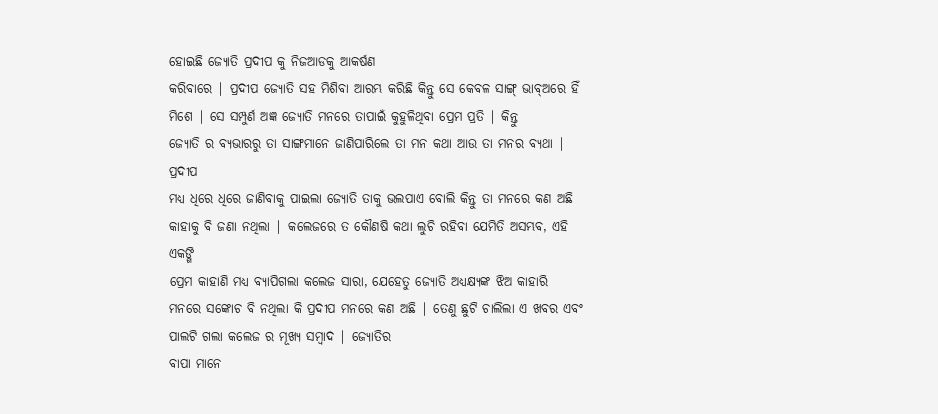ହୋଇଛି ଜ୍ୟୋତି ପ୍ରଦୀପ କୁ ନିଜଆଡକୁ ଆକର୍ଷଣ
କରିବାରେ | ପ୍ରଦୀପ ଜ୍ୟୋତି ସହ ମିଶିବା ଆରମ୍ଭ କରିଛି କିନ୍ତୁ ସେ କେବଳ ସାଙ୍ଗ୍ ଭାବ୍ଅରେ ହିଁ
ମିଶେ | ସେ ସମ୍ପୁର୍ଣ ଅଜ୍ଞ ଜ୍ୟୋତି ମନରେ ତାପାଇଁ କୁହୁଳିଥିବା ପ୍ରେମ ପ୍ରତି | କିନ୍ତୁ
ଜ୍ୟୋତି ର ବ୍ୟଭାରରୁ ତା ସାଙ୍ଗମାନେ ଜାଣିପାରିଲେ ତା ମନ କଥା ଆଉ ତା ମନର ବ୍ୟଥା | ପ୍ରଦୀପ
ମଧ୍ୟ ଧିରେ ଧିରେ ଜାଣିବାକୁ ପାଇଲା ଜ୍ୟୋତି ତାକୁ ଭଲପାଏ ବୋଲି କିନ୍ତୁ ତା ମନରେ କଣ ଅଛି
କାହାକୁ ବି ଜଣା ନଥିଲା | କଲେଜରେ ତ କୌଣଷି କଥା ଲୁଚି ରହିବା ଯେମିତି ଅସମ୍ଭବ, ଏହି ଏକଙ୍ଗି
ପ୍ରେମ କାହାଣି ମଧ୍ୟ ବ୍ୟାପିଗଲା କଲେଜ ସାରା, ଯେହେତୁ ଜ୍ୟୋତି ଅଧ୍ୟକ୍ଷ୍ୟଙ୍କ ଝିଅ କାହାରି
ମନରେ ସଙ୍କୋଚ ବି ନଥିଲା କି ପ୍ରଦୀପ ମନରେ କଣ ଅଛି | ତେଣୁ ଛୁଟି ଚାଲିଲା ଏ ଖବର ଏବଂ ପାଲଟି ଗଲା କଲେଜ ର ମୂଖ୍ୟ ସମ୍ବାଦ | ଜ୍ୟୋତିର
ବାପା ମାନେ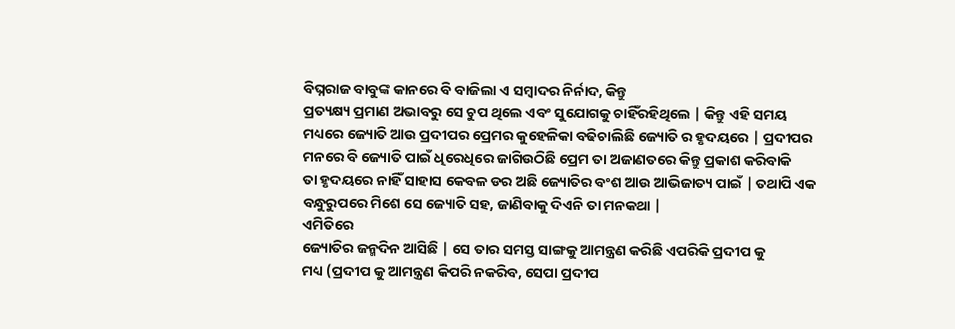ବିଘ୍ନରାଜ ବାବୁଙ୍କ କାନରେ ବି ବାଜିଲା ଏ ସମ୍ବାଦର ନିର୍ନାଦ, କିନ୍ତୁ
ପ୍ରତ୍ୟକ୍ଷ୍ୟ ପ୍ରମାଣ ଅଭାବରୁ ସେ ଚୁପ ଥିଲେ ଏବଂ ସୁଯୋଗକୁ ଚାହିଁରହିଥିଲେ | କିନ୍ତୁ ଏହି ସମୟ
ମଧ୍ୟରେ ଜ୍ୟୋତି ଆଉ ପ୍ରଦୀପର ପ୍ରେମର କୁହେଳିକା ବଢିଚାଲିଛି ଜ୍ୟୋତି ର ହୃଦୟରେ | ପ୍ରଦୀପର
ମନରେ ବି ଜ୍ୟୋତି ପାଇଁ ଧିରେଧିରେ ଜାଗିଉଠିଛି ପ୍ରେମ ତା ଅଜାଣତରେ କିନ୍ତୁ ପ୍ରକାଶ କରିବାକି
ତା ହୃଦୟରେ ନାହିଁ ସାହାସ କେବଳ ଡର ଅଛି ଜ୍ୟୋତିର ବଂଶ ଆଉ ଆଭିଜାତ୍ୟ ପାଇଁ | ତଥାପି ଏକ
ବନ୍ଧୁରୁପରେ ମିଶେ ସେ ଜ୍ୟୋତି ସହ, ଜାଣିବାକୁ ଦିଏନି ତା ମନକଥା |
ଏମିତିରେ
ଜ୍ୟୋତିର ଜନ୍ମଦିନ ଆସିଛି | ସେ ତାର ସମସ୍ତ ସାଙ୍ଗକୁ ଆମନ୍ତ୍ରଣ କରିଛି ଏପରିକି ପ୍ରଦୀପ କୁ
ମଧ୍ୟ (ପ୍ରଦୀପ କୁ ଆମନ୍ତ୍ରଣ କିପରି ନକରିବ, ସେପା ପ୍ରଦୀପ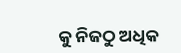କୁ ନିଜଠୁ ଅଧିକ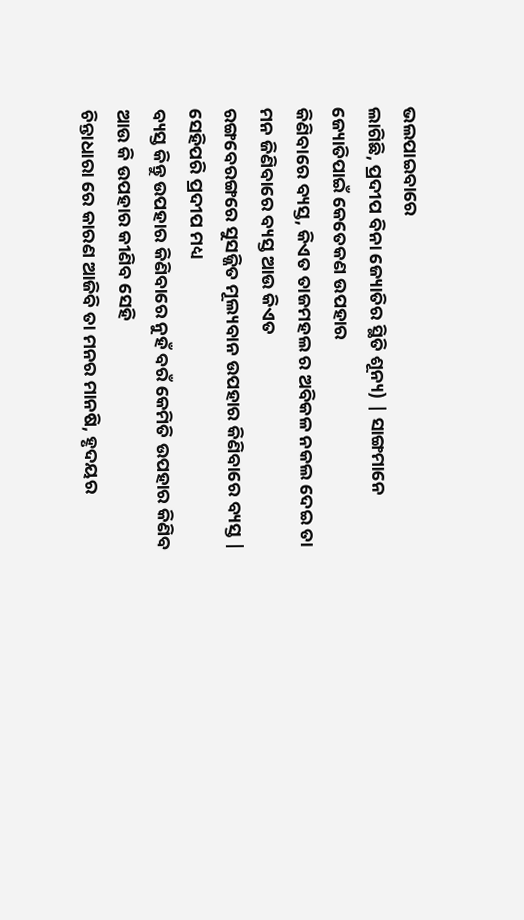ଭଲପାଇବାରେ
ଲାଗିଛି, ପ୍ରଦୀପ ବିନା ଜ୍ୟୋତିର ସ୍ଥିତି ଶୂନ୍ୟ) | ସାଙ୍ଗମାନେ ଜ୍ୟୋତିପାଇଁ କେତେକଣ ଉପହାର
କିଣିବାରେ ବ୍ୟସ୍ତ, କିଏତ ତାଜମହଲ ର ଅବିକଳ ନକଲ ଦେଇ ତା ମନ ଜିଣିବାରେ ବ୍ୟସ୍ତ ଆଉ କିଏତ
ରଙ୍ଗବେରଙ୍ଗରେ ସୁସଜ୍ଜିତ ମୂଲ୍ୟବାନ ଉପହାର କିଣିବାରେ ବ୍ୟସ୍ତ | ସେହିପରି ପ୍ରଦୀପ ମଧ୍ୟ
ବ୍ୟସ୍ତ କିନ୍ତୁ ଉପହାର କିଣିବାରେ ନୁହଁ ବରଁ କେମିତି ଉପହାର କିଣିବ ଆଉ କି ଉପହାର କୀଣିବ ସେହି
ଚିନ୍ତାଧାରା ରେ କାରଣ ଆଜିବି ତା ମନର ମାନଷି, ହୃଦୟର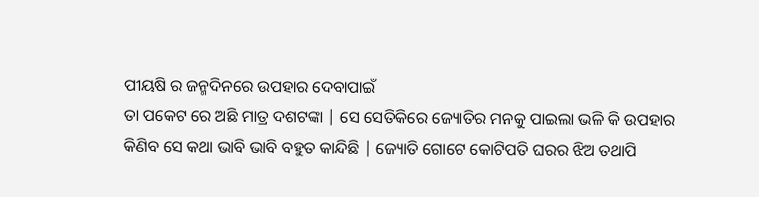ପୀୟଷି ର ଜନ୍ମଦିନରେ ଉପହାର ଦେବାପାଇଁ
ତା ପକେଟ ରେ ଅଛି ମାତ୍ର ଦଶଟଙ୍କା | ସେ ସେତିକିରେ ଜ୍ୟୋତିର ମନକୁ ପାଇଲା ଭଳି କି ଉପହାର
କିଣିବ ସେ କଥା ଭାବି ଭାବି ବହୁତ କାନ୍ଦିଛି | ଜ୍ୟୋତି ଗୋଟେ କୋଟିପତି ଘରର ଝିଅ ତଥାପି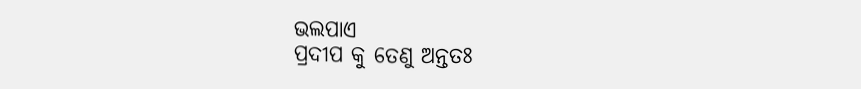ଭଲପାଏ
ପ୍ରଦୀପ କୁ ତେଣୁ ଅନ୍ତତଃ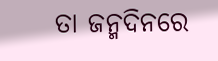ତା ଜନ୍ମଦିନରେ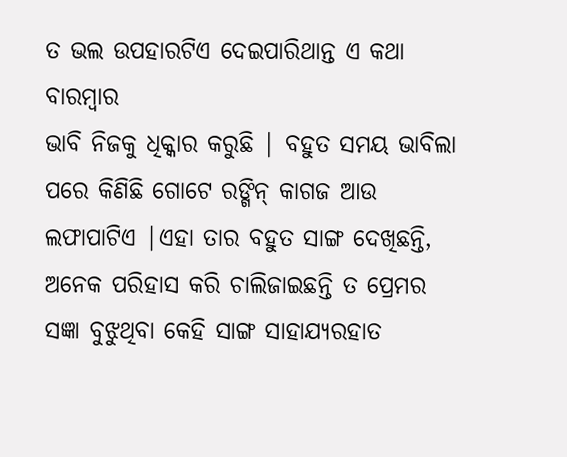ତ ଭଲ ଉପହାରଟିଏ ଦେଇପାରିଥାନ୍ତ ଏ କଥା ବାରମ୍ବାର
ଭାବି ନିଜକୁ ଧିକ୍କାର କରୁଛି | ବହୁତ ସମୟ ଭାବିଲା ପରେ କିଣିଛି ଗୋଟେ ରଙ୍ଗିନ୍ କାଗଜ ଆଉ
ଲଫାପାଟିଏ |ଏହା ତାର ବହୁତ ସାଙ୍ଗ ଦେଖିଛନ୍ତି, ଅନେକ ପରିହାସ କରି ଚାଲିଜାଇଛନ୍ତି ତ ପ୍ରେମର
ସଜ୍ଞା ବୁଝୁଥିବା କେହି ସାଙ୍ଗ ସାହାଯ୍ୟରହାତ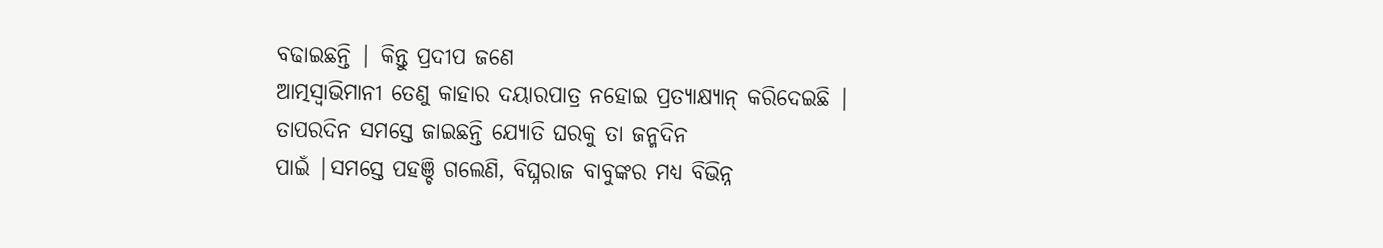ବଢାଇଛନ୍ତି | କିନ୍ତୁ ପ୍ରଦୀପ ଜଣେ
ଆତ୍ମସ୍ୱାଭିମାନୀ ତେଣୁ କାହାର ଦୟାରପାତ୍ର ନହୋଇ ପ୍ରତ୍ୟାକ୍ଷ୍ୟାନ୍ କରିଦେଇଛି |
ତାପରଦିନ ସମସ୍ତେ ଜାଇଛନ୍ତି ଯ୍ୟୋତି ଘରକୁ ତା ଜନ୍ମଦିନ
ପାଇଁ |ସମସ୍ତେ ପହଞ୍ଚି ଗଲେଣି, ବିଘ୍ନରାଜ ବାବୁଙ୍କର ମଧ୍ୟ ବିଭିନ୍ନ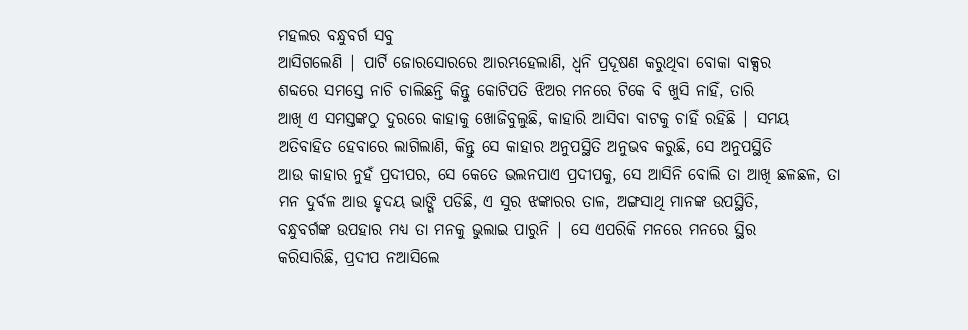ମହଲର ବନ୍ଧୁବର୍ଗ ସବୁ
ଆସିଗଲେଣି | ପାର୍ଟି ଜୋରସୋରରେ ଆରମ୍ଭହେଲାଣି, ଧ୍ୱନି ପ୍ରଦୂଷଣ କରୁଥିବା ବୋକା ବାକ୍ସର
ଶବ୍ଦରେ ସମସ୍ତେ ନାଚି ଚାଲିଛନ୍ତି କିନ୍ତୁ କୋଟିପତି ଝିଅର ମନରେ ଟିକେ ବି ଖୁସି ନାହିଁ, ତାରି
ଆଖି ଏ ସମସ୍ତଙ୍କଠୁ ଦୁରରେ କାହାକୁ ଖୋଜିବୁଲୁଛି, କାହାରି ଆସିବା ବାଟକୁ ଚାହିଁ ରହିଛି | ସମୟ
ଅତିବାହିତ ହେବାରେ ଲାଗିଲାଣି, କିନ୍ତୁ ସେ କାହାର ଅନୁପସ୍ଥିତି ଅନୁଭବ କରୁଛି, ସେ ଅନୁପସ୍ଥିତି
ଆଉ କାହାର ନୁହଁ ପ୍ରଦୀପର, ସେ କେତେ ଭଲନପାଏ ପ୍ରଦୀପକୁ, ସେ ଆସିନି ବୋଲି ତା ଆଖି ଛଳଛଳ, ତା
ମନ ଦୁର୍ବଳ ଆଉ ହୃଦୟ ଭାଙ୍ଗି ପଡିଛି, ଏ ସୁର ଝଙ୍କାରର ତାଳ, ଅଙ୍ଗସାଥି ମାନଙ୍କ ଉପସ୍ଥିତି,
ବନ୍ଧୁବର୍ଗଙ୍କ ଉପହାର ମଧ୍ୟ ତା ମନକୁ ଭୁଲାଇ ପାରୁନି | ସେ ଏପରିକି ମନରେ ମନରେ ସ୍ଥିର
କରିସାରିଛି, ପ୍ରଦୀପ ନଆସିଲେ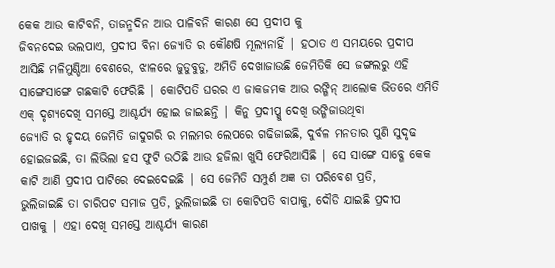କେକ ଆଉ କାଟିବନି, ତାଜନ୍ମଦିନ ଆଉ ପାଳିବନି କାରଣ ସେ ପ୍ରଦୀପ କୁ
ଜିବନଦେଇ ଭଲପାଏ, ପ୍ରଦୀପ ବିନା ଜ୍ୟୋତି ର କୌଣଷି ମୂଲ୍ୟନାହିଁ | ହଠାତ ଏ ସମୟରେ ପ୍ରଦୀପ
ଆସିଛି ମଳିମୁଣ୍ଡିଆ ବେଶରେ, ଝାଳରେ ଜୁଡୁବୁଡୁ, ଅମିତି ଦେଖାଜାଉଛି ଜେମିତିକି ସେ ଜଙ୍ଗଲରୁ ଏହି
ସାଙ୍ଗେସାଙ୍ଗେ ଗଛକାଟି ଫେରିଛି | କୋଟିପତି ଘରର ଏ ଜାକଜମକ ଆଉ ରଙ୍ଗିନ୍ ଆଲୋକ ଭିତରେ ଏମିତି
ଏକ୍ ଦୃଶ୍ୟଦେଖି ସମସ୍ତେ ଆଶ୍ଚର୍ଯ୍ୟ ହୋଇ ଜାଇଛନ୍ତି | କିନୁ ପ୍ରଦୀପ୍କୁ ଦେଖି ଭଙ୍ଗିଜାଉଥିବା
ଜ୍ୟୋତି ର ହୃଦୟ ଜେମିତି ଜାଦୁଗରି ର ମଲମର ଲେପରେ ଗଢିଜାଇଛି, ଦୁର୍ବଳ ମନତାର ପୁଣି ସୁଦୃଢ
ହୋଇଜଇଛି, ତା ଲିଭିଲା ହସ ଫୁଟି ଉଠିଛି ଆଉ ହଜିଲା ଖୁସି ଫେରିଆସିଛି | ସେ ସାଙ୍ଗେ ସାବ୍ଗେ କେକ
କାଟି ଆଣି ପ୍ରଦୀପ ପାଟିରେ ଦେଇଦେଇଛି | ସେ ଜେମିତି ସମ୍ପୁର୍ଣ ଅଜ୍ଞ ତା ପରିବେଶ ପ୍ରତି,
ଭୁଲିଜାଇଛି ତା ଚାରିପଟ ସମାଜ ପ୍ରତି, ଭୁଲିଜାଇଛି ତା କୋଟିପତି ବାପାକୁ, ଦୌଡି ଯାଇଛି ପ୍ରଦୀପ
ପାଖକୁ | ଏହା ଦେଖି ସମସ୍ତେ ଆଶ୍ଚର୍ଯ୍ୟ କାରଣ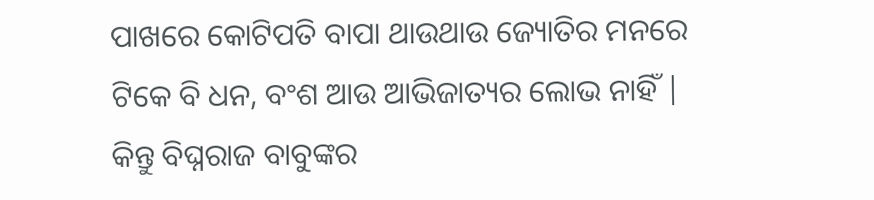ପାଖରେ କୋଟିପତି ବାପା ଥାଉଥାଉ ଜ୍ୟୋତିର ମନରେ
ଟିକେ ବି ଧନ, ବଂଶ ଆଉ ଆଭିଜାତ୍ୟର ଲୋଭ ନାହିଁ | କିନ୍ତୁ ବିଘ୍ନରାଜ ବାବୁଙ୍କର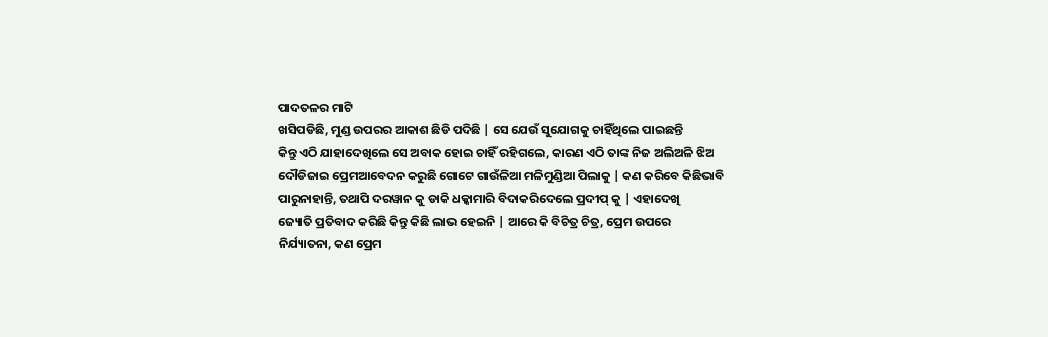ପାଦତଳର ମାଟି
ଖସିପଡିଛି, ମୁଣ୍ଡ ଉପରର ଆକାଶ ଛିଡି ପଦିଛି | ସେ ଯେଉଁ ସୁଯୋଗକୁ ଚାହିଁଥିଲେ ପାଇଛନ୍ତି
କିନ୍ତୁ ଏଠି ଯାହାଦେଖିଲେ ସେ ଅବାକ ହୋଇ ଚାହିଁ ରହିଗଲେ, କାରଣ ଏଠି ତାଙ୍କ ନିଜ ଅଲିଅଳି ଝିଅ
ଦୌଡିଜାଇ ପ୍ରେମଆବେଦନ କରୁଛି ଗୋଟେ ଗାଉଁଳିଆ ମଳିମୁଣ୍ଡିଆ ପିଲାକୁ | କଣ କରିବେ କିଛିଭାବି
ପାରୁନାହାନ୍ତି, ତଥାପି ଦରୱାନ କୁ ଡାକି ଧକ୍କାମାରି ବିଦାକରିଦେଲେ ପ୍ରଦୀପ୍ କୁ | ଏହାଦେଖି
ଜ୍ୟୋତି ପ୍ରତିବାଦ କରିଛି କିନ୍ତୁ କିଛି ଲାଭ ହେଇନି | ଆରେ କି ବିଚିତ୍ର ଚିତ୍ର, ପ୍ରେମ ଉପରେ
ନିର୍ଯ୍ୟାତନା, କଣ ପ୍ରେମ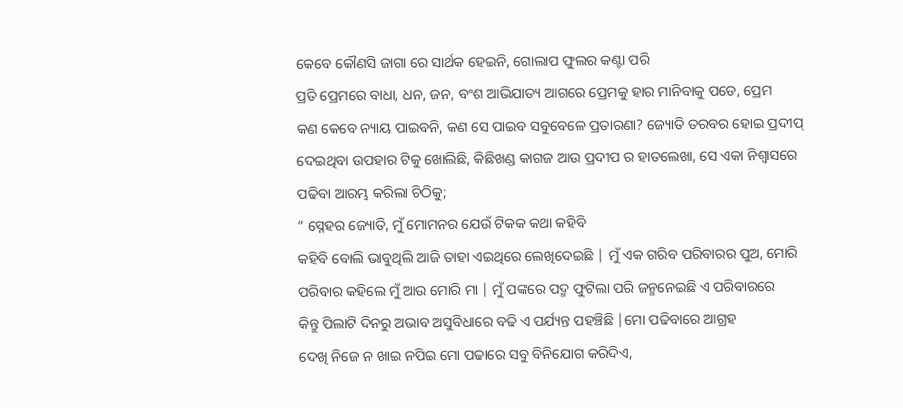କେବେ କୌଣସି ଜାଗା ରେ ସାର୍ଥକ ହେଇନି, ଗୋଲାପ ଫୁଲର କଣ୍ଟା ପରି
ପ୍ରତି ପ୍ରେମରେ ବାଧା, ଧନ, ଜନ, ବଂଶ ଆଭିଯାତ୍ୟ ଆଗରେ ପ୍ରେମକୁ ହାର ମାନିବାକୁ ପଡେ, ପ୍ରେମ
କଣ କେବେ ନ୍ୟାୟ ପାଇବନି, କଣ ସେ ପାଇବ ସବୁବେଳେ ପ୍ରତାରଣା? ଜ୍ୟୋତି ତରବର ହୋଇ ପ୍ରଦୀପ୍
ଦେଇଥିବା ଉପହାର ଟିକୁ ଖୋଲିଛି, କିଛିଖଣ୍ଡ କାଗଜ ଆଉ ପ୍ରଦୀପ ର ହାତଲେଖା, ସେ ଏକା ନିଶ୍ୱାସରେ
ପଢିବା ଆରମ୍ଭ କରିଲା ଚିଠିକୁ;
“ ସ୍ନେହର ଜ୍ୟୋତି, ମୁଁ ମୋମନର ଯେଉଁ ଟିକକ କଥା କହିବି
କହିବି ବୋଲି ଭାବୁଥିଲି ଆଜି ତାହା ଏଇଥିରେ ଲେଖିଦେଇଛି | ମୁଁ ଏକ ଗରିବ ପରିବାରର ପୁଅ, ମୋରି
ପରିବାର କହିଲେ ମୁଁ ଆଉ ମୋରି ମା | ମୁଁ ପଙ୍କରେ ପଦ୍ମ ଫୁଟିଲା ପରି ଜନ୍ମନେଇଛି ଏ ପରିବାରରେ
କିନ୍ତୁ ପିଲାଟି ଦିନରୁ ଅଭାବ ଅସୁବିଧାରେ ବଢି ଏ ପର୍ଯ୍ୟନ୍ତ ପହଞ୍ଚିଛି |ମୋ ପଢିବାରେ ଆଗ୍ରହ
ଦେଖି ନିଜେ ନ ଖାଇ ନପିଇ ମୋ ପଢାରେ ସବୁ ବିନିଯୋଗ କରିଦିଏ,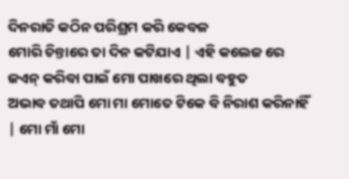ଦିନରାତି କଠିନ ପରିଶ୍ରମ କରି କେବଳ
ମୋରି ଚିନ୍ତାରେ ତା ଦିନ କଟିଯାଏ | ଏହି କଲେଜ ରେ ଜଏନ୍ କରିବା ପାଇଁ ମୋ ପାଖରେ ଥିଲା ବହୁତ
ଅଭାବ ତଥାପି ମୋ ମା ମୋତେ ଟିକେ ବି ନିରାଶ କରିନାହିଁ | ମୋ ମାଁ ମୋ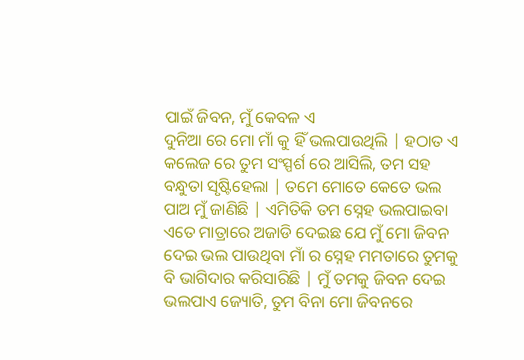ପାଇଁ ଜିବନ, ମୁଁ କେବଳ ଏ
ଦୁନିଆ ରେ ମୋ ମାଁ କୁ ହିଁ ଭଲପାଉଥିଲି | ହଠାତ ଏ କଲେଜ ରେ ତୁମ ସଂସ୍ପର୍ଶ ରେ ଆସିଲି, ତମ ସହ
ବନ୍ଧୁତା ସୃଷ୍ଟିହେଲା | ତମେ ମୋତେ କେତେ ଭଲ ପାଅ ମୁଁ ଜାଣିଛି | ଏମିତିକି ତମ ସ୍ନେହ ଭଲପାଇବା
ଏତେ ମାତ୍ରାରେ ଅଜାଡି ଦେଇଛ ଯେ ମୁଁ ମୋ ଜିବନ ଦେଇ ଭଲ ପାଉଥିବା ମାଁ ର ସ୍ନେହ ମମତାରେ ତୁମକୁ
ବି ଭାଗିଦାର କରିସାରିଛି | ମୁଁ ତମକୁ ଜିବନ ଦେଇ ଭଲପାଏ ଜ୍ୟୋତି, ତୁମ ବିନା ମୋ ଜିବନରେ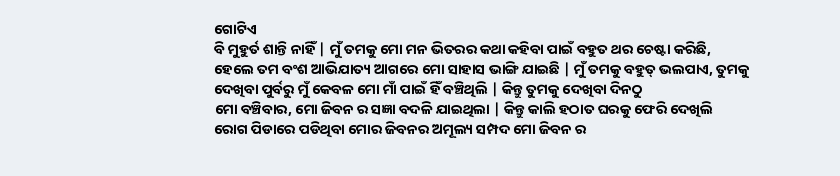ଗୋଟିଏ
ବି ମୁହୁର୍ତ ଶାନ୍ତି ନାହିଁ | ମୁଁ ତମକୁ ମୋ ମନ ଭିତରର କଥା କହିବା ପାଇଁ ବହୁତ ଥର ଚେଷ୍ଟା କରିଛି,
ହେଲେ ତମ ବଂଶ ଆଭିଯାତ୍ୟ ଆଗରେ ମୋ ସାହାସ ଭାଙ୍ଗି ଯାଇଛି | ମୁଁ ତମକୁ ବହୁତ୍ ଭଲପାଏ, ତୁମକୁ
ଦେଖିବା ପୁର୍ବରୁ ମୁଁ କେବଳ ମୋ ମାଁ ପାଇଁ ହିଁ ବଞ୍ଚିଥିଲି | କିନ୍ତୁ ତୁମକୁ ଦେଖିବା ଦିନଠୁ
ମୋ ବଞ୍ଚିବାର, ମୋ ଜିବନ ର ସଜ୍ଞା ବଦଳି ଯାଇଥିଲା | କିନ୍ତୁ କାଲି ହଠାତ ଘରକୁ ଫେରି ଦେଖିଲି
ରୋଗ ପିଡାରେ ପଡିଥିବା ମୋର ଜିବନର ଅମୂଲ୍ୟ ସମ୍ପଦ ମୋ ଜିବନ ର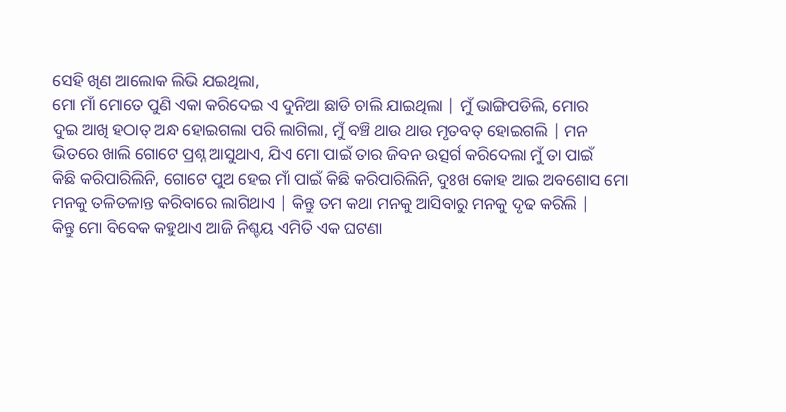ସେହି ଖିଣ ଆଲୋକ ଲିଭି ଯଇଥିଲା,
ମୋ ମାଁ ମୋତେ ପୁଣି ଏକା କରିଦେଇ ଏ ଦୁନିଆ ଛାଡି ଚାଲି ଯାଇଥିଲା | ମୁଁ ଭାଙ୍ଗିପଡିଲି, ମୋର
ଦୁଇ ଆଖି ହଠାତ୍ ଅନ୍ଧ ହୋଇଗଲା ପରି ଲାଗିଲା, ମୁଁ ବଞ୍ଚି ଥାଉ ଥାଉ ମୃତବତ୍ ହୋଇଗଲି | ମନ
ଭିତରେ ଖାଲି ଗୋଟେ ପ୍ରଶ୍ନ ଆସୁଥାଏ, ଯିଏ ମୋ ପାଇଁ ତାର ଜିବନ ଉତ୍ସର୍ଗ କରିଦେଲା ମୁଁ ତା ପାଇଁ
କିଛି କରିପାରିଲିନି, ଗୋଟେ ପୁଅ ହେଇ ମାଁ ପାଇଁ କିଛି କରିପାରିଲିନି, ଦୁଃଖ କୋହ ଆଇ ଅବଶୋସ ମୋ
ମନକୁ ତଳିତଳାନ୍ତ କରିବାରେ ଲାଗିଥାଏ | କିନ୍ତୁ ତମ କଥା ମନକୁ ଆସିବାରୁ ମନକୁ ଦୃଢ କରିଲି |
କିନ୍ତୁ ମୋ ବିବେକ କହୁଥାଏ ଆଜି ନିଶ୍ଚୟ ଏମିତି ଏକ ଘଟଣା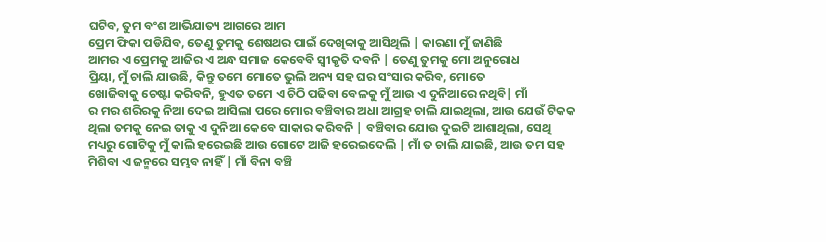ଘଟିବ, ତୁମ ବଂଶ ଆଭିଯାତ୍ୟ ଆଗରେ ଆମ
ପ୍ରେମ ଫିକା ପଡିଯିବ, ତେଣୁ ତୁମକୁ ଶେଷଥର ପାଇଁ ଦେଖିବ୍ବାକୁ ଆସିଥିଲି | କାରଣା ମୁଁ ଜାଣିଛି
ଆମର ଏ ପ୍ରେମକୁ ଆଜିର ଏ ଅନ୍ଧ ସମାଜ କେବେବି ସ୍ୱୀକୃତି ଦବନି | ତେଣୁ ତୁମକୁ ମୋ ଅନୁରୋଧ
ପ୍ରିୟା, ମୁଁ ଚାଲି ଯାଉଛି, କିନ୍ତୁ ତମେ ମୋତେ ଭୁଲି ଅନ୍ୟ ସହ ଘର ସଂସାର କରିବ, ମୋତେ
ଖୋଜିବାକୁ ଚେଷ୍ଟା କରିବନି, ହୁଏତ ତମେ ଏ ଚିଠି ପଢିବା ବେଳକୁ ମୁଁ ଆଉ ଏ ଦୁନିଆରେ ନଥିବି| ମାଁ
ର ମର ଶରିରକୁ ନିଆ ଦେଇ ଆସିଲା ପରେ ମୋର ବଞ୍ଚିବାର ଅଧା ଆଗ୍ରହ ଚାଲି ଯାଇଥିଲା, ଆଉ ଯେଉଁ ଟିକକ
ଥିଲା ତମକୁ ନେଇ ତାକୁ ଏ ଦୁନିଆ କେବେ ସାକାର କରିବନି | ବଞ୍ଚିବାର ଯୋଉ ଦୁଇଟି ଆଶାଥିଲା, ସେଥି
ମଧ୍ୟରୁ ଗୋଟିକୁ ମୁଁ କାଲି ହରେଇଛି ଆଉ ଗୋଟେ ଆଜି ହରେଇଦେଲି | ମାଁ ତ ଚାଲି ଯାଇଛି, ଆଉ ତମ ସହ
ମିଶିବା ଏ ଜନ୍ମରେ ସମ୍ଭବ ନାହିଁ | ମାଁ ବିନା ବଞ୍ଚି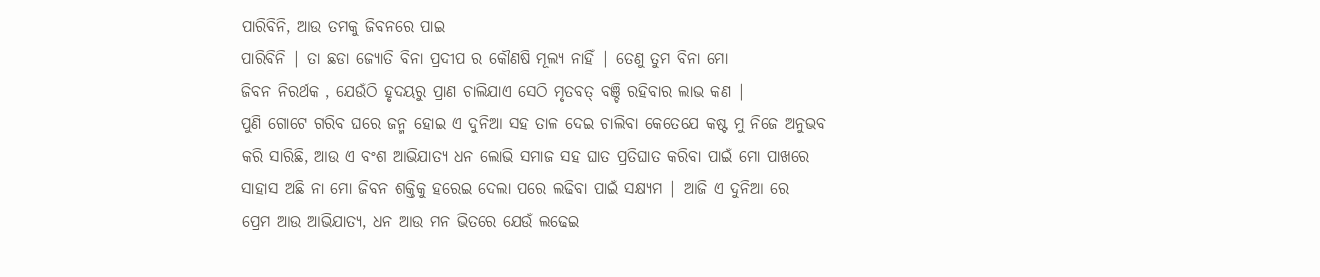ପାରିବିନି, ଆଉ ତମକୁ ଜିବନରେ ପାଇ
ପାରିବିନି | ତା ଛଡା ଜ୍ୟୋତି ବିନା ପ୍ରଦୀପ ର କୌଣଷି ମୂଲ୍ୟ ନାହିଁ | ତେଣୁ ତୁମ ବିନା ମୋ
ଜିବନ ନିରର୍ଥକ , ଯେଉଁଠି ହୃଦୟରୁ ପ୍ରାଣ ଚାଲିଯାଏ ସେଠି ମୃତବତ୍ ବଞ୍ଚି ରହିବାର ଲାଭ କଣ |
ପୁଣି ଗୋଟେ ଗରିବ ଘରେ ଜନ୍ମ ହୋଇ ଏ ଦୁନିଆ ସହ ତାଳ ଦେଇ ଚାଲିବା କେତେଯେ କଷ୍ଟ ମୁ ନିଜେ ଅନୁଭବ
କରି ସାରିଛି, ଆଉ ଏ ବଂଶ ଆଭିଯାତ୍ୟ ଧନ ଲୋଭି ସମାଜ ସହ ଘାତ ପ୍ରତିଘାତ କରିବା ପାଇଁ ମୋ ପାଖରେ
ସାହାସ ଅଛି ନା ମୋ ଜିବନ ଶକ୍ତିକୁ ହରେଇ ଦେଲା ପରେ ଲଢିବା ପାଇଁ ସକ୍ଷ୍ୟମ | ଆଜି ଏ ଦୁନିଆ ରେ
ପ୍ରେମ ଆଉ ଆଭିଯାତ୍ୟ, ଧନ ଆଉ ମନ ଭିତରେ ଯେଉଁ ଲଢେଇ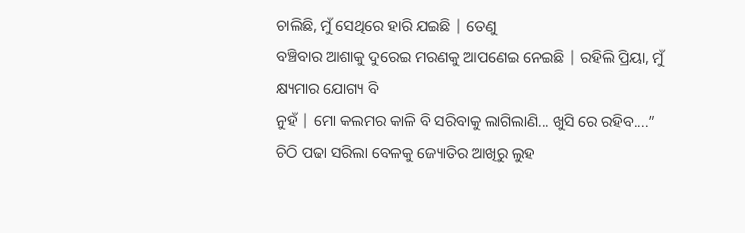ଚାଲିଛି, ମୁଁ ସେଥିରେ ହାରି ଯଇଛି | ତେଣୁ
ବଞ୍ଚିବାର ଆଶାକୁ ଦୁରେଇ ମରଣକୁ ଆପଣେଇ ନେଇଛି | ରହିଲି ପ୍ରିୟା, ମୁଁ କ୍ଷ୍ୟମାର ଯୋଗ୍ୟ ବି
ନୁହଁ | ମୋ କଲମର କାଳି ବି ସରିବାକୁ ଲାଗିଲାଣି... ଖୁସି ରେ ରହିବ....”
ଚିଠି ପଢା ସରିଲା ବେଳକୁ ଜ୍ୟୋତିର ଆଖିରୁ ଲୁହ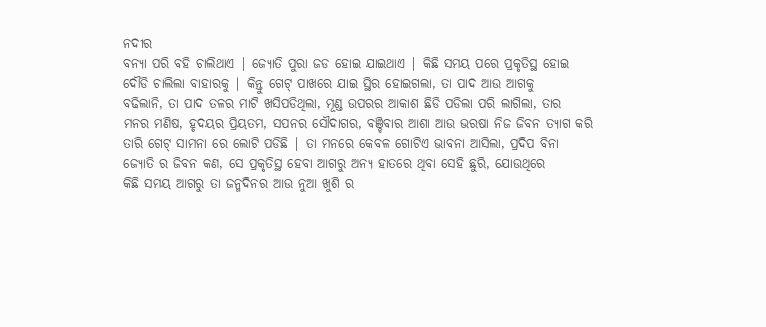ନଦୀର
ବନ୍ୟା ପରି ବହି ଚାଲିଥାଏ | ଜ୍ୟୋତି ପୁରା ଜଡ ହୋଇ ଯାଇଥାଏ | କିଛି ସମୟ ପରେ ପ୍ରକୃତିସ୍ଥ ହୋଇ
ଦୌଡି ଚାଲିଲା ବାହାରକୁ | କିନ୍ତୁ ଗେଟ୍ ପାଖରେ ଯାଇ ସ୍ଥିର ହୋଇଗଲା, ତା ପାଦ ଆଉ ଆଗକୁ
ବଢିଲାନି, ତା ପାଦ ତଳର ମାଟି ଖସିପଡିଥିଲା, ମୂଣ୍ଡ ଉପରର ଆକାଶ ଛିଡି ପଡିଲା ପରି ଲାଗିଲା, ତାର
ମନର ମଣିଷ, ହୃଦୟର ପ୍ରିୟତମ, ସପନର ସୌଦାଗର, ବଞ୍ଚିବାର ଆଶା ଆଉ ଭରଷା ନିଜ ଜିବନ ତ୍ୟାଗ କରି
ତାରି ଗେଟ୍ ସାମନା ରେ ଲୋଟି ପଡିଛି | ତା ମନରେ କେବଳ ଗୋଟିଏ ଭାବନା ଆସିଲା, ପ୍ରଦିପ ବିନା
ଜ୍ୟୋତି ର ଜିବନ କଣ, ସେ ପ୍ରକୃତିସ୍ଥ ହେବା ଆଗରୁ ଅନ୍ୟ ହାତରେ ଥିବା ସେହି ଛୁରି, ଯୋଉଥିରେ
କିଛି ସମୟ ଆଗରୁ ତା ଜନ୍ମଦିନର ଆଉ ନୁଆ ଖୁଶି ର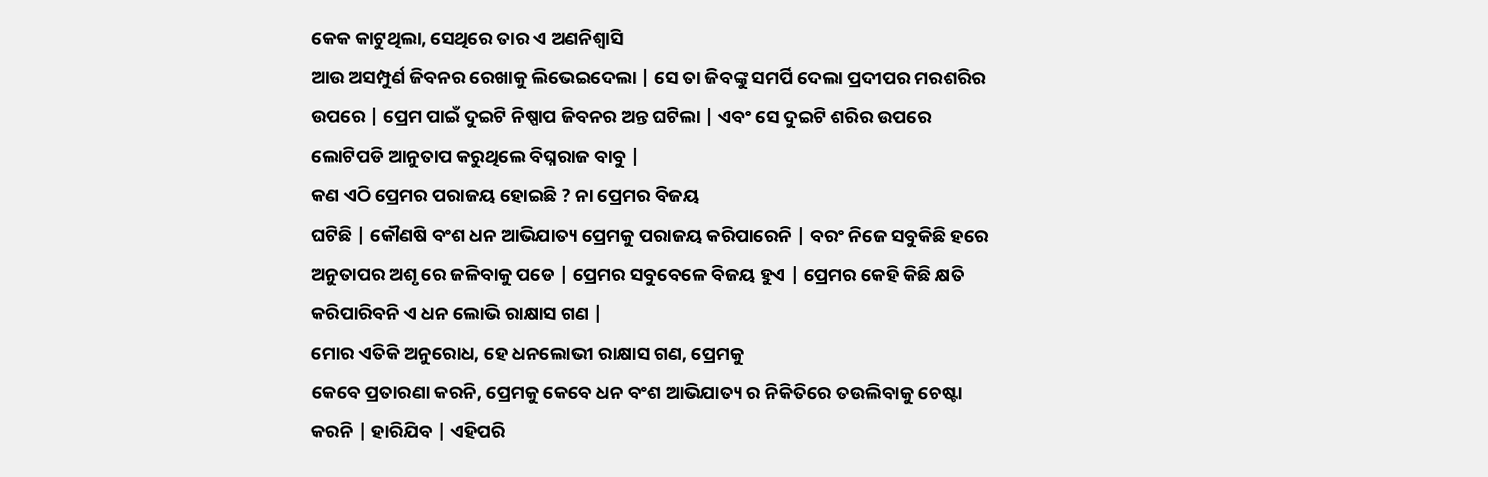କେକ କାଟୁଥିଲା, ସେଥିରେ ତାର ଏ ଅଣନିଶ୍ୱାସି
ଆଉ ଅସମ୍ପୁର୍ଣ ଜିବନର ରେଖାକୁ ଲିଭେଇଦେଲା | ସେ ତା ଜିବଙ୍କୁ ସମର୍ପି ଦେଲା ପ୍ରଦୀପର ମରଶରିର
ଉପରେ | ପ୍ରେମ ପାଇଁ ଦୁଇଟି ନିଷ୍ପାପ ଜିବନର ଅନ୍ତ ଘଟିଲା | ଏବଂ ସେ ଦୁଇଟି ଶରିର ଉପରେ
ଲୋଟିପଡି ଆନୁତାପ କରୁଥିଲେ ବିଘ୍ନରାଜ ବାବୁ |
କଣ ଏଠି ପ୍ରେମର ପରାଜୟ ହୋଇଛି ? ନା ପ୍ରେମର ବିଜୟ
ଘଟିଛି | କୌଣଷି ବଂଶ ଧନ ଆଭିଯାତ୍ୟ ପ୍ରେମକୁ ପରାଜୟ କରିପାରେନି | ବରଂ ନିଜେ ସବୁକିଛି ହରେ
ଅନୁତାପର ଅଶୃ ରେ ଜଳିବାକୁ ପଡେ | ପ୍ରେମର ସବୁବେଳେ ବିଜୟ ହୁଏ | ପ୍ରେମର କେହି କିଛି କ୍ଷତି
କରିପାରିବନି ଏ ଧନ ଲୋଭି ରାକ୍ଷାସ ଗଣ |
ମୋର ଏତିକି ଅନୁରୋଧ, ହେ ଧନଲୋଭୀ ରାକ୍ଷାସ ଗଣ, ପ୍ରେମକୁ
କେବେ ପ୍ରତାରଣା କରନି, ପ୍ରେମକୁ କେବେ ଧନ ବଂଶ ଆଭିଯାତ୍ୟ ର ନିକିତିରେ ତଉଲିବାକୁ ଚେଷ୍ଟା
କରନି | ହାରିଯିବ | ଏହିପରି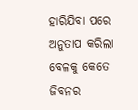ହାରିଯିବା ପରେ ଅନୁତାପ କରିଲା ବେଳକୁ କେତେ ଜିବନର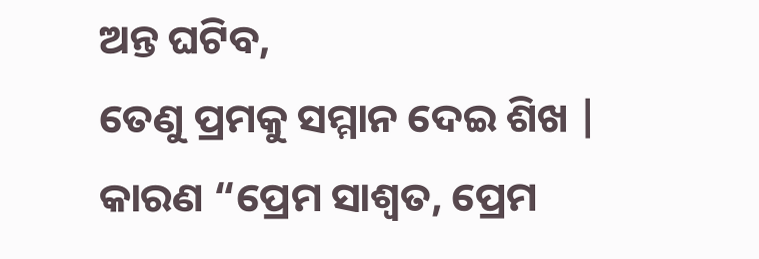ଅନ୍ତ ଘଟିବ,
ତେଣୁ ପ୍ରମକୁ ସମ୍ମାନ ଦେଇ ଶିଖ | କାରଣ “ପ୍ରେମ ସାଶ୍ୱତ, ପ୍ରେମ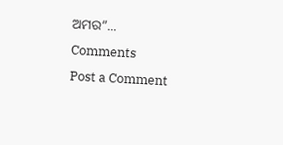ଅମର”...
Comments
Post a Comment